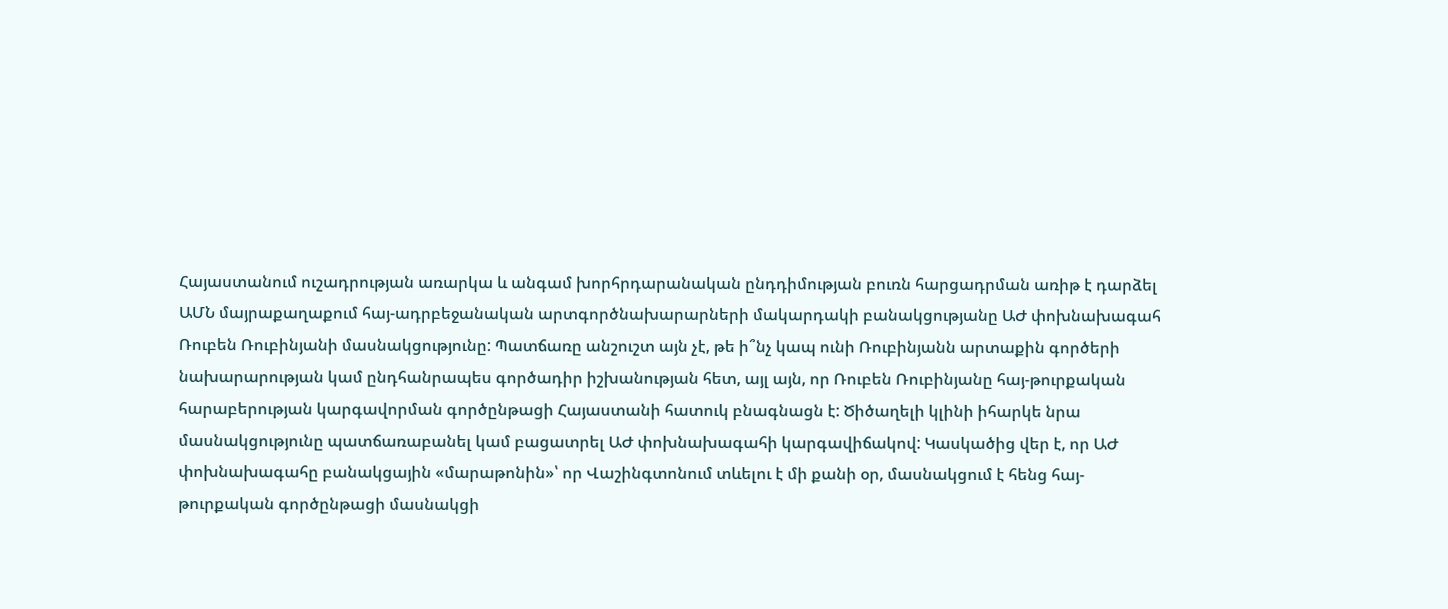Հայաստանում ուշադրության առարկա և անգամ խորհրդարանական ընդդիմության բուռն հարցադրման առիթ է դարձել ԱՄՆ մայրաքաղաքում հայ-ադրբեջանական արտգործնախարարների մակարդակի բանակցությանը ԱԺ փոխնախագահ Ռուբեն Ռուբինյանի մասնակցությունը: Պատճառը անշուշտ այն չէ, թե ի՞նչ կապ ունի Ռուբինյանն արտաքին գործերի նախարարության կամ ընդհանրապես գործադիր իշխանության հետ, այլ այն, որ Ռուբեն Ռուբինյանը հայ-թուրքական հարաբերության կարգավորման գործընթացի Հայաստանի հատուկ բնագնացն է: Ծիծաղելի կլինի իհարկե նրա մասնակցությունը պատճառաբանել կամ բացատրել ԱԺ փոխնախագահի կարգավիճակով: Կասկածից վեր է, որ ԱԺ փոխնախագահը բանակցային «մարաթոնին»՝ որ Վաշինգտոնում տևելու է մի քանի օր, մասնակցում է հենց հայ-թուրքական գործընթացի մասնակցի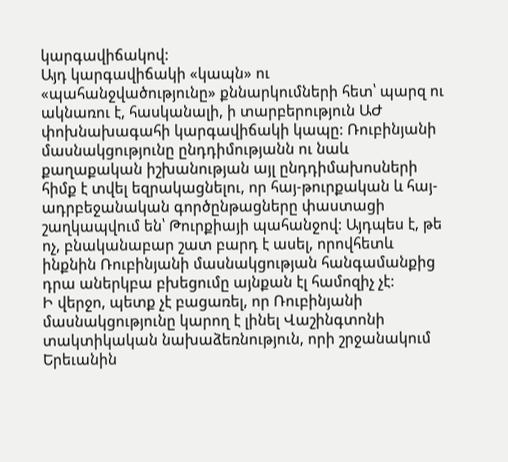կարգավիճակով:
Այդ կարգավիճակի «կապն» ու «պահանջվածությունը» քննարկումների հետ՝ պարզ ու ակնառու է, հասկանալի, ի տարբերություն ԱԺ փոխնախագահի կարգավիճակի կապը: Ռուբինյանի մասնակցությունը ընդդիմությանն ու նաև քաղաքական իշխանության այլ ընդդիմախոսների հիմք է տվել եզրակացնելու, որ հայ-թուրքական և հայ-ադրբեջանական գործընթացները փաստացի շաղկապվում են՝ Թուրքիայի պահանջով: Այդպես է, թե ոչ, բնականաբար շատ բարդ է ասել, որովհետև ինքնին Ռուբինյանի մասնակցության հանգամանքից դրա աներկբա բխեցումը այնքան էլ համոզիչ չէ:
Ի վերջո, պետք չէ բացառել, որ Ռուբինյանի մասնակցությունը կարող է լինել Վաշինգտոնի տակտիկական նախաձեռնություն, որի շրջանակում Երեւանին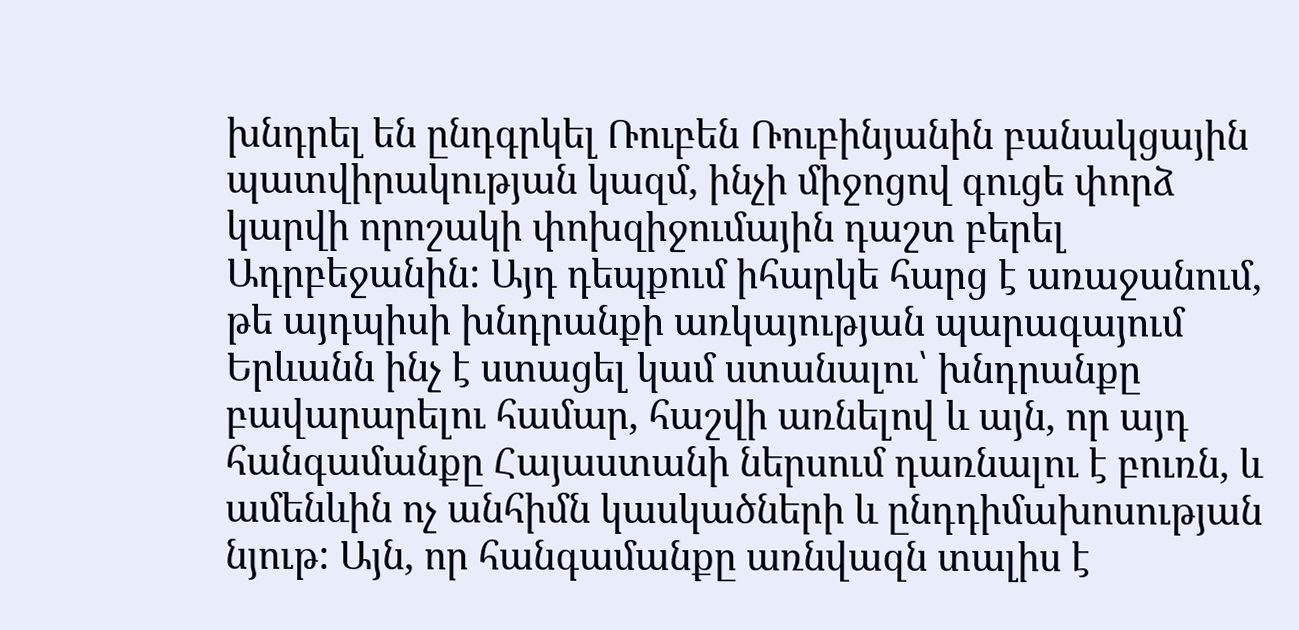խնդրել են ընդգրկել Ռուբեն Ռուբինյանին բանակցային պատվիրակության կազմ, ինչի միջոցով գուցե փորձ կարվի որոշակի փոխզիջումային դաշտ բերել Ադրբեջանին: Այդ դեպքում իհարկե հարց է առաջանում, թե այդպիսի խնդրանքի առկայության պարագայում Երևանն ինչ է ստացել կամ ստանալու՝ խնդրանքը բավարարելու համար, հաշվի առնելով և այն, որ այդ հանգամանքը Հայաստանի ներսում դառնալու է բուռն, և ամենևին ոչ անհիմն կասկածների և ընդդիմախոսության նյութ: Այն, որ հանգամանքը առնվազն տալիս է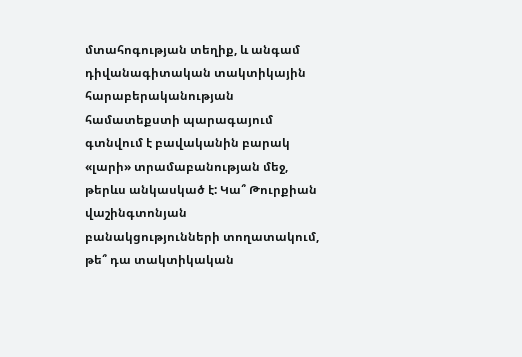մտահոգության տեղիք, և անգամ դիվանագիտական տակտիկային հարաբերականության համատեքստի պարագայում գտնվում է բավականին բարակ «լարի» տրամաբանության մեջ, թերևս անկասկած է: Կա՞ Թուրքիան վաշինգտոնյան բանակցությունների տողատակում, թե՞ դա տակտիկական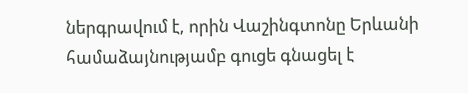ներգրավում է, որին Վաշինգտոնը Երևանի համաձայնությամբ գուցե գնացել է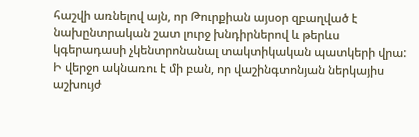հաշվի առնելով այն, որ Թուրքիան այսօր զբաղված է նախընտրական շատ լուրջ խնդիրներով և թերևս կգերադասի չկենտրոնանալ տակտիկական պատկերի վրա: Ի վերջո ակնառու է մի բան, որ վաշինգտոնյան ներկայիս աշխույժ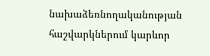նախաձեռնողականության հաշվարկներում կարևոր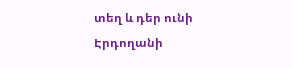տեղ և դեր ունի Էրդողանի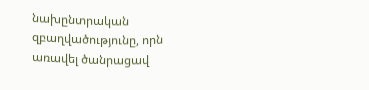նախընտրական զբաղվածությունը, որն առավել ծանրացավ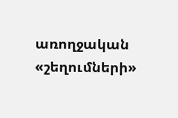առողջական «շեղումների»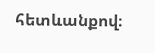հետևանքով։